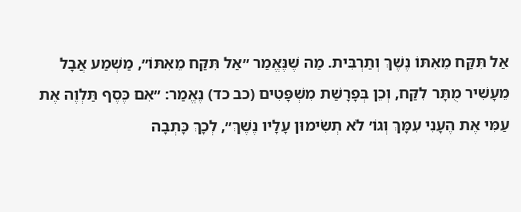אַל תִּקַּח מֵאִתּוֹ נֶשֶׁךְ וְתַרְבִּית. מַה שֶׁנֶּאֱמַר ״אַל תִּקַּח מֵאִתּוֹ״, מַשְׁמַע אֲבָל מֵעָשִׁיר מֻתָּר לִקַּח, וְכֵן בְּפָרָשַׁת מִשְׁפָּטִים (כב כד) נֶאֱמַר: ״אִם כֶּסֶף תַּלְוֶה אֶת עַמִּי אֶת הֶעָנִי עִמָּךְ וְגוֹ׳ לֹא תְשִׂימוּן עָלָיו נֶשֶׁךְ״, לְכָךְ כָּתְבָה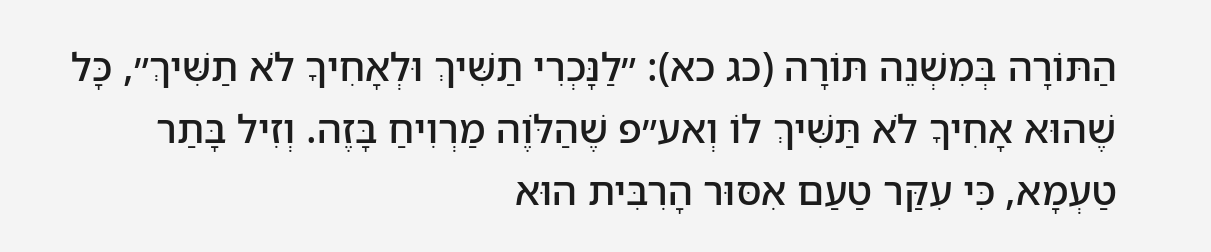הַתּוֹרָה בְּמִשְׁנֵה תּוֹרָה (כג כא): ״לַנָּכְרִי תַשִּׁיךְ וּלְאָחִיךָ לֹא תַשִּׁיךְ״, כָּל שֶׁהוּא אָחִיךָ לֹא תַּשִּׁיךְ לוֹ וְאע״פ שֶׁהַלֹּוֶה מַרְוִיחַ בָּזֶה. וְזִיל בָּתַר טַעְמָא, כִּי עִקַּר טַעַם אִסּוּר הָרִבִּית הוּא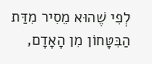לְפִי שֶׁהוּא מֵסִיר מִדַּת הַבִּטָּחוֹן מִן הָאָדָם,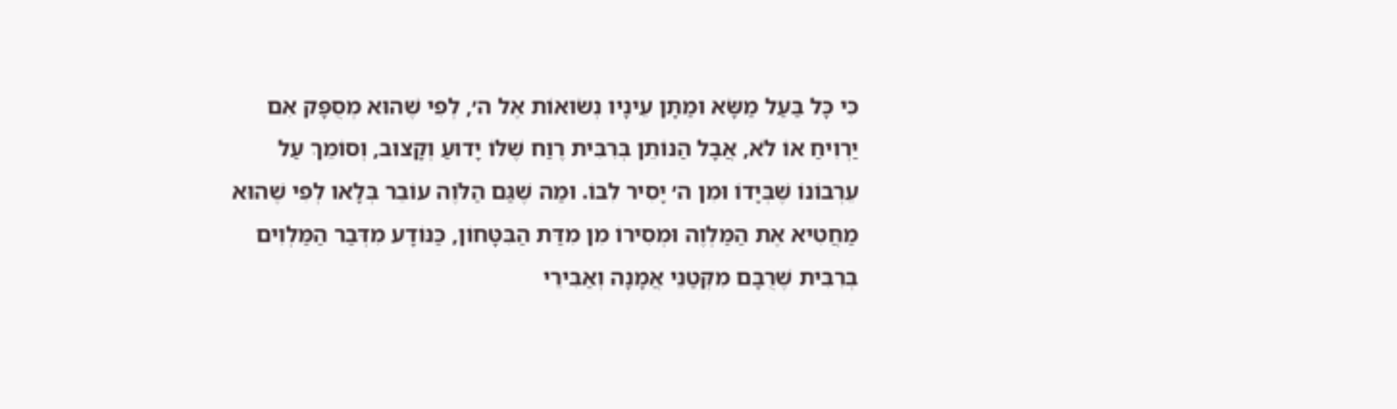כִּי כָּל בַּעַל מַשָּׂא וּמַתָּן עֵינָיו נְשׂוּאוֹת אֶל ה׳, לְפִי שֶׁהוּא מְסֻפָּק אִם יַרְוִיחַ אוֹ לֹא, אֲבָל הַנּוֹתֵן בְּרִבִּית רֶוַח שֶׁלּוֹ יָדוּעַ וְקָצוּב, וְסוֹמֵךְ עַל עֵרְבוֹנוֹ שֶׁבְּיָדוֹ וּמִן ה׳ יָסִיר לִבּוֹ. וּמַה שֶׁגַּם הַלֹּוֶה עוֹבֵר בְּלָאו לְפִי שֶׁהוּא מַחֲטִיא אֶת הַמַּלְוֶה וּמְסִירוֹ מִן מִדַּת הַבִּטָּחוֹן, כַּנּוֹדָע מִדְּבַר הַמַּלְוִים בְּרִבִּית שֶׁרֻבָּם מִקְּטַנֵּי אֲמָנָה וְאַבִּירֵי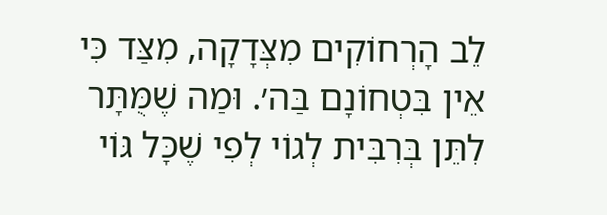לֵב הָרְחוֹקִים מִצְּדָקָה, מִצַּד כִּי אֵין בִּטְחוֹנָם בַּה׳. וּמַה שֶׁמֻּתָּר לִתֵּן בְּרִבִּית לְגוֹי לְפִי שֶׁכָּל גּוֹי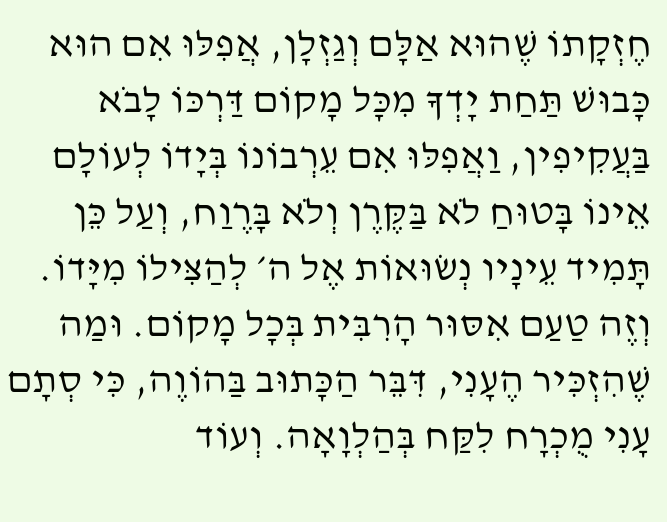חֶזְקָתוֹ שֶׁהוּא אַלָּם וְגַזְלָן, אֲפִלּוּ אִם הוּא כָּבוּשׁ תַּחַת יָדְךָ מִכָּל מָקוֹם דַּרְכּוֹ לָבֹא בַּעֲקִיפִין, וַאֲפִלּוּ אִם עֵרְבוֹנוֹ בְּיָדוֹ לְעוֹלָם אֵינוֹ בָּטוּחַ לֹא בַּקֶּרֶן וְלֹא בָּרֶוַח, וְעַל כֵּן תָּמִיד עֵינָיו נְשׂוּאוֹת אֶל ה׳ לְהַצִּילוֹ מִיָּדוֹ. וְזֶה טַעַם אִסּוּר הָרִבִּית בְּכָל מָקוֹם. וּמַה שֶׁהִזְכִּיר הֶעָנִי, דִּבֵּר הַכָּתוּב בַּהוֹוֶה, כִּי סְתָם עָנִי מֻכְרָח לִקַּח בְּהַלְוָאָה. וְעוֹד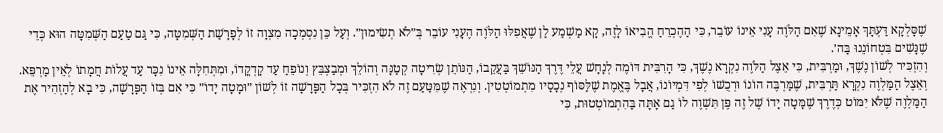שֶׁסָּלְקָא דַּעְתָּךְ אָמֵינָא שֶׁאִם הַלֹּוֶה עָנִי אֵינוֹ עוֹבֵר, כִּי הַהֶכְרֵחַ הֱבִיאוֹ לָזֶה, קָא מַשְׁמַע לַן שֶׁאֲפִלּוּ הַלֹּוֶה הֶעָנִי עוֹבֵר בְּ״לֹא תְשִׂימוּן״. וְעַל כֵּן נִסְמְכָה מִצְוָה זוֹ לְפָרָשַׁת הַשְּׁמִטָּה, כִּי גַּם טַעַם הַשְּׁמִטָּה הוּא כְּדֵי שֶׁנָּשִׁים בִּטְחוֹנֵנוּ בַּה׳.
וְהִזְכִּיר לְשׁוֹן נֶשֶׁךְ, וּמַרְבִּית, כִּי אֵצֶל הַלֹּוֶה נִקְרָא נֶשֶׁךְ, כִּי הָרִבִּית דּוֹמֶה לְנָחָשׁ עֲלֵי דֶּרֶךְ הַנּוֹשֵׁךְ בַּעֲקֵבוֹ, הַנּוֹתֵן שְׂרִיטָה קְטַנָּה וְהוֹלֵךְ וּמְבַצְבֵּץ וְנוֹפֵחַ עַד קָדְקֳדוֹ, וּמִתְּחִלָּה אֵינוֹ נִכָּר עַד עֲלוֹת חֲמָתוֹ לְאֵין מַרְפֵּא. וְאֵצֶל הַמַּלְוֶה נִקְרָא תַּרְבִּית, שֶׁמַּרְבֶּה הוֹנוֹ וּרְכֻשׁוֹ לְפִי דִּמְיוֹנוֹ, אֲבָל בֶּאֱמֶת שֶׁלַּסּוֹף נְכָסָיו מִתְמוֹטְטִין. וְנִרְאֶה שֶׁמִּטַּעַם זֶה לֹא הִזְכִּיר בְּכָל הַפָּרָשָׁה זוֹ לְשׁוֹן ״וּמָטָה יָדוֹ״ כִּי אִם בְּזוֹ הַפָּרָשָׁה, כִּי בָא לְהַזְהִיר אֶת הַמַּלְוֶה שֶׁלֹּא יִמּוֹט כְּדֶרֶךְ שֶׁמָּטָה יָדוֹ שֶׁל זֶה פֶּן תִּשְׁוֶה לוֹ גַם אָתָּה בַּהִתְמוֹטְטוּת, כִּי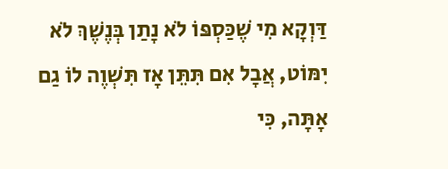דַּוְקָא מִי שֶׁכַּסְפּוֹ לֹא נָתַן בְּנֶשֶׁךְ לֹא יִמּוֹט, אֲבָל אִם תִּתֵּן אָז תִּשְׁוֶה לוֹ גַם אָתָּה, כִּי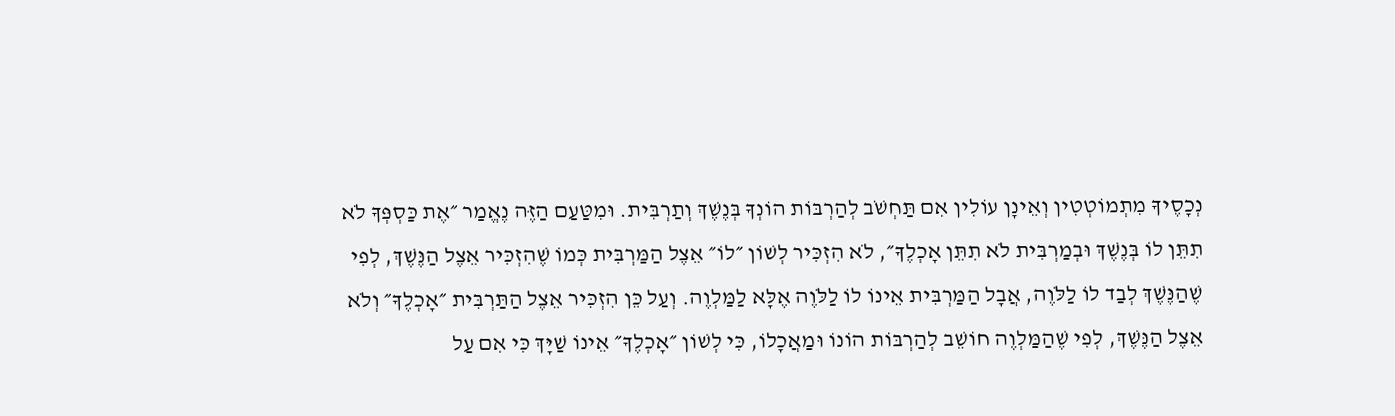נְכָסֶיךָ מִתְמוֹטְטִין וְאֵינָן עוֹלִין אִם תַּחְשֹׁב לְהַרְבּוֹת הוֹנְךָ בְּנֶשֶׁךְ וְתַרְבִּית. וּמִטַּעַם הַזֶּה נֶאֱמַר ״אֶת כַּסְפְּךָ לֹא תִתֵּן לוֹ בְּנֶשֶׁךְ וּבְמַרְבִּית לֹא תִתֵּן אָכְלֶךָ״, לֹא הִזְכִּיר לְשׁוֹן ״לוֹ״ אֵצֶל הַמַּרְבִּית כְּמוֹ שֶׁהִזְכִּיר אֵצֶל הַנֶּשֶׁךְ, לְפִי שֶׁהַנֶּשֶׁךְ לְבַד לוֹ לַלֹּוֶה, אֲבָל הַמַּרְבִּית אֵינוֹ לוֹ לַלֹּוֶה אֶלָּא לַמַּלְוֶה. וְעַל כֵּן הִזְכִּיר אֵצֶל הַתַּרְבִּית ״אָכְלֶךָ״ וְלֹא אֵצֶל הַנֶּשֶׁךְ, לְפִי שֶׁהַמַּלְוֶה חוֹשֵׁב לְהַרְבּוֹת הוֹנוֹ וּמַאֲכָלוֹ, כִּי לְשׁוֹן ״אָכְלֶךָ״ אֵינוֹ שַׁיָּךְ כִּי אִם עַל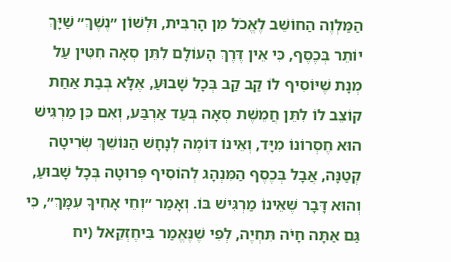הַמַּלְוֶה הַחוֹשֵׁב לֶאֱכֹל מִן הָרִבִּית, וּלְשׁוֹן ״נֶשֶׁךְ״ שַׁיָּךְ יוֹתֵר בְּכֶסֶף, כִּי אֵין דֶּרֶךְ הָעוֹלָם לִתֵּן סְאָה חִטִּין עַל מְנָת שֶׁיּוֹסִיף לוֹ קַב קַב בְּכָל שָׁבוּעַ, אֶלָּא בְּבַת אַחַת קוֹצֵב לוֹ לִתֵּן חֲמֵשֶׁת סְאָה בְּעַד אַרְבַּע, וְאִם כֵּן מַרְגִּישׁ הוּא חֶסְרוֹנוֹ מִיָּד, וְאֵינוֹ דּוֹמֶה לְנָחָשׁ הַנּוֹשֵׁךְ שְׂרִיטָה קְטַנָּה, אֲבָל בְּכֶסֶף הַמִּנְהָג לְהוֹסִיף פְּרוּטָה בְּכָל שָׁבוּעַ, וְהוּא דָּבָר שֶׁאֵינוֹ מַרְגִּישׁ בּוֹ. וְאָמַר ״וְחֵי אָחִיךָ עִמָּךְ״, כִּי גַּם אַתָּה חָיֹה תִּחְיֶה, לְפִי שֶׁנֶּאֱמַר בִּיחֶזְקֵאל (יח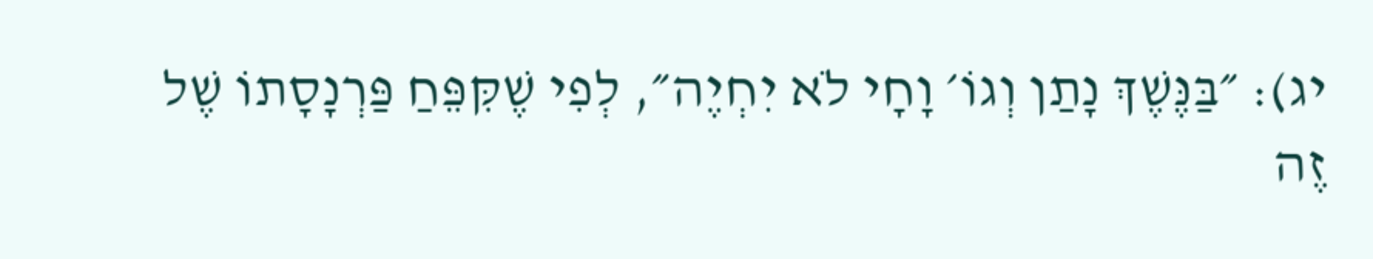יג): ״בַּנֶּשֶׁךְ נָתַן וְגוֹ׳ וָחָי לֹא יִחְיֶה״, לְפִי שֶׁקִּפֵּחַ פַּרְנָסָתוֹ שֶׁל זֶה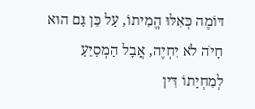דּוֹמֶה כְּאִלּוּ הֱמִיתוֹ, עַל כֵּן גַּם הוּא חָיֹה לֹא יִחְיֶה, אֲבָל הַמְסַיֵּעַ לְמִחְיָתוֹ דִּין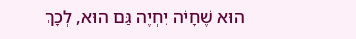הוּא שֶׁחָיֹה יִחְיֶה גַּם הוּא, לְכָךְ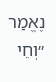נֶאֱמַר ״וְחֵי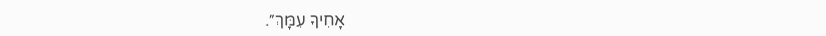אָחִיךָ עִמָּךְ״.